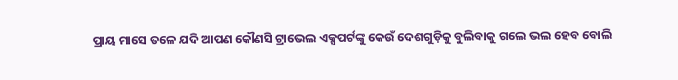ପ୍ରାୟ ମାସେ ତଳେ ଯଦି ଆପଣ କୌଣସି ଟ୍ରାଭେଲ ଏକ୍ସପର୍ଟଙ୍କୁ କେଉଁ ଦେଶଗୁଡ଼ିକୁ ବୁଲିବାକୁ ଗଲେ ଭଲ ହେବ ବୋଲି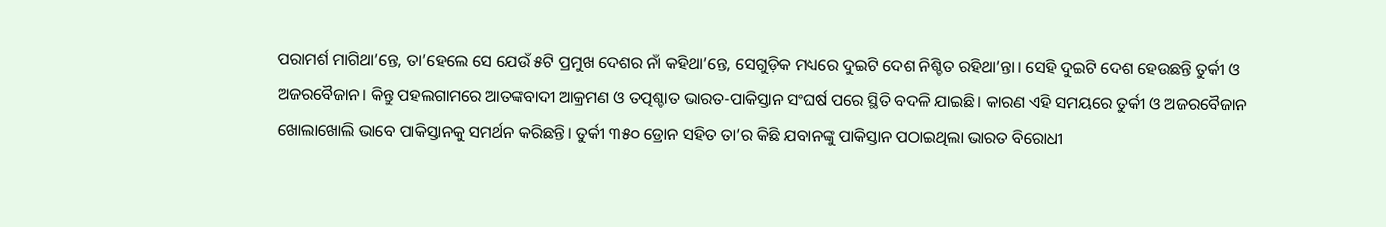ପରାମର୍ଶ ମାଗିଥା’ନ୍ତେ, ତା’ହେଲେ ସେ ଯେଉଁ ୫ଟି ପ୍ରମୁଖ ଦେଶର ନାଁ କହିଥା’ନ୍ତେ, ସେଗୁଡ଼ିକ ମଧ୍ୟରେ ଦୁଇଟି ଦେଶ ନିଶ୍ଚିତ ରହିଥା’ନ୍ତା। ସେହି ଦୁଇଟି ଦେଶ ହେଉଛନ୍ତି ତୁର୍କୀ ଓ ଅଜରବୈଜାନ। କିନ୍ତୁ ପହଲଗାମରେ ଆତଙ୍କବାଦୀ ଆକ୍ରମଣ ଓ ତତ୍ପଶ୍ଚାତ ଭାରତ-ପାକିସ୍ତାନ ସଂଘର୍ଷ ପରେ ସ୍ଥିତି ବଦଳି ଯାଇଛି। କାରଣ ଏହି ସମୟରେ ତୁର୍କୀ ଓ ଅଜରବୈଜାନ ଖୋଲାଖୋଲି ଭାବେ ପାକିସ୍ତାନକୁ ସମର୍ଥନ କରିଛନ୍ତି। ତୁର୍କୀ ୩୫୦ ଡ୍ରୋନ ସହିତ ତା’ର କିଛି ଯବାନଙ୍କୁ ପାକିସ୍ତାନ ପଠାଇଥିଲା ଭାରତ ବିରୋଧୀ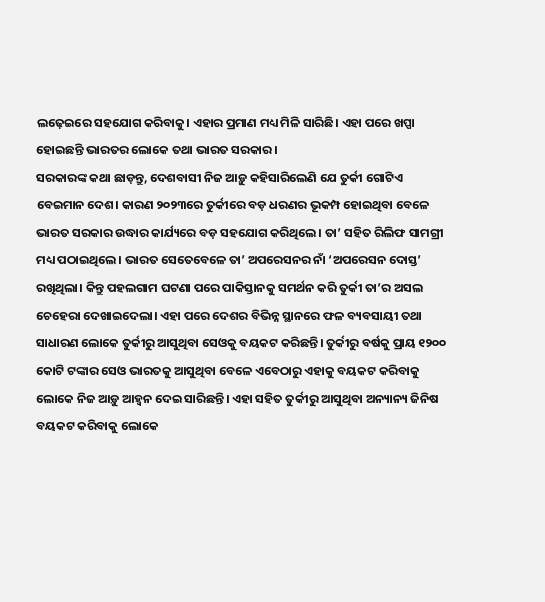ଲଢ଼େଇରେ ସହଯୋଗ କରିବାକୁ। ଏହାର ପ୍ରମାଣ ମଧ୍ୟ ମିଳି ସାରିଛି। ଏହା ପରେ ଖପ୍ପା ହୋଇଛନ୍ତି ଭାରତର ଲୋକେ ତଥା ଭାରତ ସରକାର।
ସରକାରଙ୍କ କଥା ଛାଡ଼ନ୍ତୁ, ଦେଶବାସୀ ନିଜ ଆଡ଼ୁ କହିସାରିଲେଣି ଯେ ତୁର୍କୀ ଗୋଟିଏ ବେଇମାନ ଦେଶ। କାରଣ ୨୦୨୩ରେ ତୁର୍କୀରେ ବଡ଼ ଧରଣର ଭୂକମ୍ପ ହୋଇଥିବା ବେଳେ ଭାରତ ସରକାର ଉଦ୍ଧାର କାର୍ଯ୍ୟରେ ବଡ଼ ସହଯୋଗ କରିଥିଲେ। ତା’ ସହିତ ରିଲିଫ ସାମଗ୍ରୀ ମଧ୍ୟ ପଠାଇଥିଲେ। ଭାରତ ସେତେବେଳେ ତା’ ଅପରେସନର ନାଁ ‘ଅପରେସନ ଦୋସ୍ତ’ ରଖିଥିଲା। କିନ୍ତୁ ପହଲଗାମ ଘଟଣା ପରେ ପାକିସ୍ତାନକୁ ସମର୍ଥନ କରି ତୁର୍କୀ ତା’ର ଅସଲ ଚେହେରା ଦେଖାଇଦେଲା। ଏହା ପରେ ଦେଶର ବିଭିନ୍ନ ସ୍ଥାନରେ ଫଳ ବ୍ୟବସାୟୀ ତଥା ସାଧାରଣ ଲୋକେ ତୁର୍କୀରୁ ଆସୁଥିବା ସେଓକୁ ବୟକଟ କରିଛନ୍ତି। ତୁର୍କୀରୁ ବର୍ଷକୁ ପ୍ରାୟ ୧୨୦୦ କୋଟି ଟଙ୍କାର ସେଓ ଭାରତକୁ ଆସୁଥିବା ବେଳେ ଏବେଠାରୁ ଏହାକୁ ବୟକଟ କରିବାକୁ ଲୋକେ ନିଜ ଆଡ଼ୁ ଆହ୍ୱନ ଦେଇ ସାରିଛନ୍ତି। ଏହା ସହିତ ତୁର୍କୀରୁ ଆସୁଥିବା ଅନ୍ୟାନ୍ୟ ଜିନିଷ ବୟକଟ କରିବାକୁ ଲୋକେ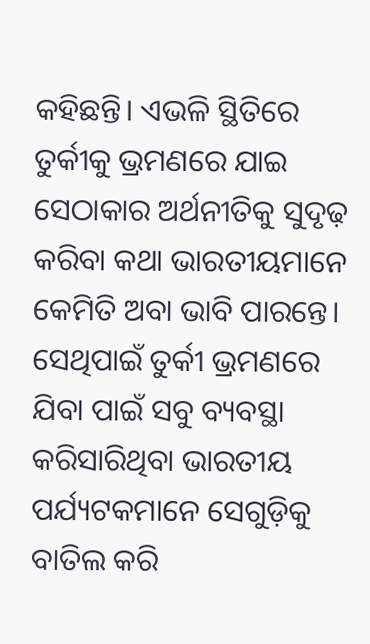କହିଛନ୍ତି। ଏଭଳି ସ୍ଥିତିରେ ତୁର୍କୀକୁ ଭ୍ରମଣରେ ଯାଇ ସେଠାକାର ଅର୍ଥନୀତିକୁ ସୁଦୃଢ଼ କରିବା କଥା ଭାରତୀୟମାନେ କେମିତି ଅବା ଭାବି ପାରନ୍ତେ। ସେଥିପାଇଁ ତୁର୍କୀ ଭ୍ରମଣରେ ଯିବା ପାଇଁ ସବୁ ବ୍ୟବସ୍ଥା କରିସାରିଥିବା ଭାରତୀୟ ପର୍ଯ୍ୟଟକମାନେ ସେଗୁଡ଼ିକୁ ବାତିଲ କରି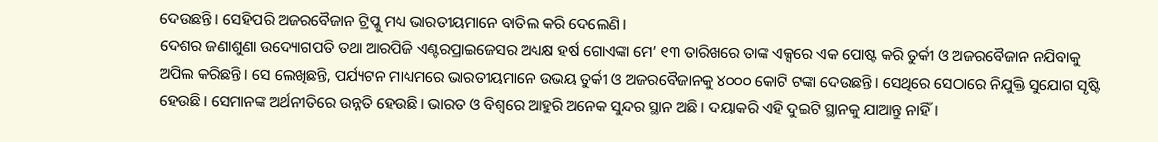ଦେଉଛନ୍ତି। ସେହିପରି ଅଜରବୈଜାନ ଟ୍ରିପ୍କୁ ମଧ୍ୟ ଭାରତୀୟମାନେ ବାତିଲ କରି ଦେଲେଣି।
ଦେଶର ଜଣାଶୁଣା ଉଦ୍ୟୋଗପତି ତଥା ଆରପିଜି ଏଣ୍ଟରପ୍ରାଇଜେସର ଅଧ୍ୟକ୍ଷ ହର୍ଷ ଗୋଏଙ୍କା ମେ’ ୧୩ ତାରିଖରେ ତାଙ୍କ ଏକ୍ସରେ ଏକ ପୋଷ୍ଟ କରି ତୁର୍କୀ ଓ ଅଜରବୈଜାନ ନଯିବାକୁ ଅପିଲ କରିଛନ୍ତି। ସେ ଲେଖିଛନ୍ତି, ପର୍ଯ୍ୟଟନ ମାଧ୍ୟମରେ ଭାରତୀୟମାନେ ଉଭୟ ତୁର୍କୀ ଓ ଅଜରବୈଜାନକୁ ୪୦୦୦ କୋଟି ଟଙ୍କା ଦେଉଛନ୍ତି। ସେଥିରେ ସେଠାରେ ନିଯୁକ୍ତି ସୁଯୋଗ ସୃଷ୍ଟି ହେଉଛି। ସେମାନଙ୍କ ଅର୍ଥନୀତିରେ ଉନ୍ନତି ହେଉଛି। ଭାରତ ଓ ବିଶ୍ୱରେ ଆହୁରି ଅନେକ ସୁନ୍ଦର ସ୍ଥାନ ଅଛି। ଦୟାକରି ଏହି ଦୁଇଟି ସ୍ଥାନକୁ ଯାଆନ୍ତୁ ନାହିଁ।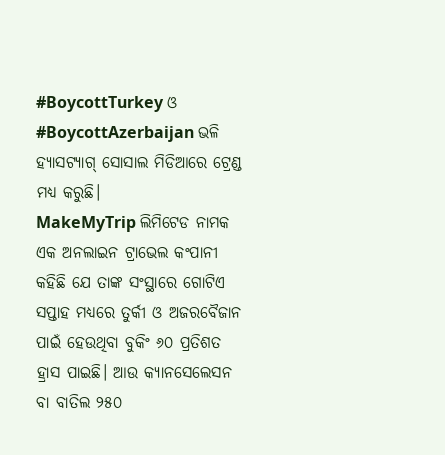#BoycottTurkey ଓ #BoycottAzerbaijan ଭଳି ହ୍ୟାସଟ୍ୟାଗ୍ ସୋସାଲ ମିଡିଆରେ ଟ୍ରେଣ୍ଡ ମଧ୍ୟ କରୁଛି।
MakeMyTrip ଲିମିଟେଡ ନାମକ ଏକ ଅନଲାଇନ ଟ୍ରାଭେଲ କଂପାନୀ କହିଛି ଯେ ତାଙ୍କ ସଂସ୍ଥାରେ ଗୋଟିଏ ସପ୍ତାହ ମଧ୍ୟରେ ତୁର୍କୀ ଓ ଅଜରବୈଜାନ ପାଇଁ ହେଉଥିବା ବୁକିଂ ୬୦ ପ୍ରତିଶତ ହ୍ରାସ ପାଇଛି। ଆଉ କ୍ୟାନସେଲେସନ ବା ବାତିଲ ୨୫୦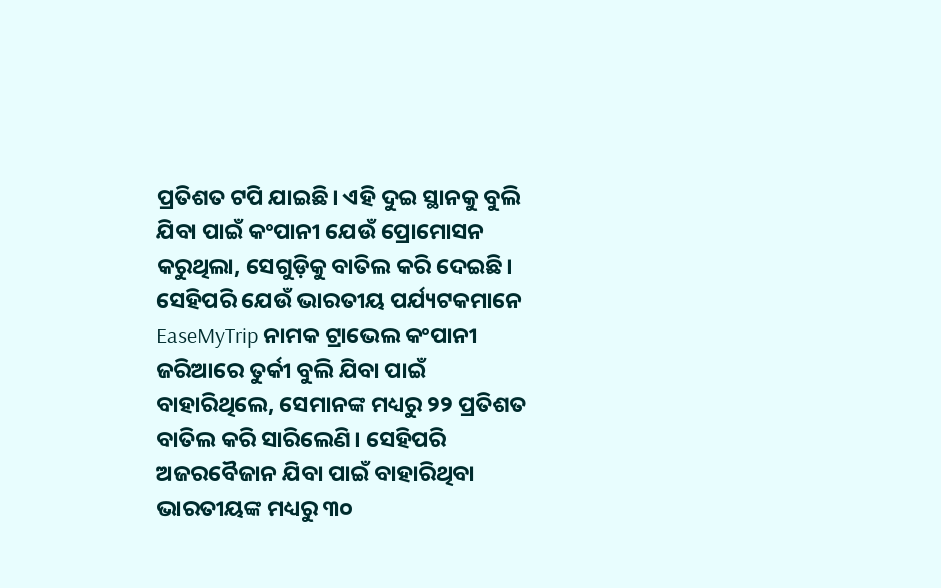ପ୍ରତିଶତ ଟପି ଯାଇଛି। ଏହି ଦୁଇ ସ୍ଥାନକୁ ବୁଲି ଯିବା ପାଇଁ କଂପାନୀ ଯେଉଁ ପ୍ରୋମୋସନ କରୁଥିଲା, ସେଗୁଡ଼ିକୁ ବାତିଲ କରି ଦେଇଛି।
ସେହିପରି ଯେଉଁ ଭାରତୀୟ ପର୍ଯ୍ୟଟକମାନେ EaseMyTrip ନାମକ ଟ୍ରାଭେଲ କଂପାନୀ ଜରିଆରେ ତୁର୍କୀ ବୁଲି ଯିବା ପାଇଁ ବାହାରିଥିଲେ, ସେମାନଙ୍କ ମଧ୍ୟରୁ ୨୨ ପ୍ରତିଶତ ବାତିଲ କରି ସାରିଲେଣି। ସେହିପରି ଅଜରବୈଜାନ ଯିବା ପାଇଁ ବାହାରିଥିବା ଭାରତୀୟଙ୍କ ମଧ୍ୟରୁ ୩୦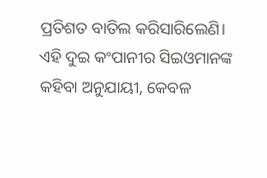ପ୍ରତିଶତ ବାତିଲ କରିସାରିଲେଣି।
ଏହି ଦୁଇ କଂପାନୀର ସିଇଓମାନଙ୍କ କହିବା ଅନୁଯାୟୀ, କେବଳ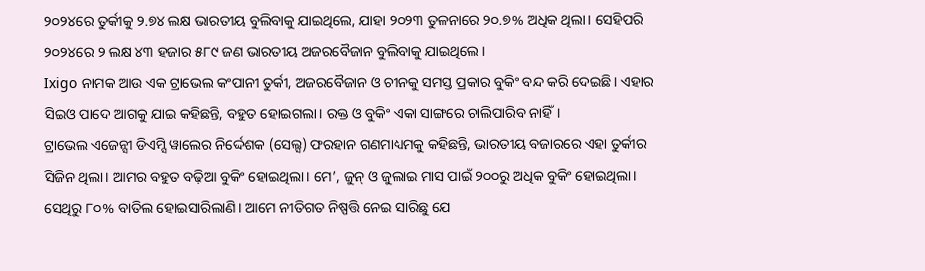୨୦୨୪ରେ ତୁର୍କୀକୁ ୨.୭୪ ଲକ୍ଷ ଭାରତୀୟ ବୁଲିବାକୁ ଯାଇଥିଲେ, ଯାହା ୨୦୨୩ ତୁଳନାରେ ୨୦.୭% ଅଧିକ ଥିଲା। ସେହିପରି ୨୦୨୪ରେ ୨ ଲକ୍ଷ ୪୩ ହଜାର ୫୮୯ ଜଣ ଭାରତୀୟ ଅଜରବୈଜାନ ବୁଲିବାକୁ ଯାଇଥିଲେ।
Ixigo ନାମକ ଆଉ ଏକ ଟ୍ରାଭେଲ କଂପାନୀ ତୁର୍କୀ, ଅଜରବୈଜାନ ଓ ଚୀନକୁ ସମସ୍ତ ପ୍ରକାର ବୁକିଂ ବନ୍ଦ କରି ଦେଇଛି। ଏହାର ସିଇଓ ପାଦେ ଆଗକୁ ଯାଇ କହିଛନ୍ତି, ବହୁତ ହୋଇଗଲା। ରକ୍ତ ଓ ବୁକିଂ ଏକା ସାଙ୍ଗରେ ଚାଲିପାରିବ ନାହିଁ।
ଟ୍ରାଭେଲ ଏଜେନ୍ସୀ ଡିଏମ୍ସି ୱାଲେର ନିର୍ଦ୍ଦେଶକ (ସେଲ୍ସ) ଫରହାନ ଗଣମାଧ୍ୟମକୁ କହିଛନ୍ତି, ଭାରତୀୟ ବଜାରରେ ଏହା ତୁର୍କୀର ସିଜିନ ଥିଲା। ଆମର ବହୁତ ବଢ଼ିଆ ବୁକିଂ ହୋଇଥିଲା। ମେ’, ଜୁନ୍ ଓ ଜୁଲାଇ ମାସ ପାଇଁ ୨୦୦ରୁ ଅଧିକ ବୁକିଂ ହୋଇଥିଲା। ସେଥିରୁ ୮୦% ବାତିଲ ହୋଇସାରିଲାଣି। ଆମେ ନୀତିଗତ ନିଷ୍ପତ୍ତି ନେଇ ସାରିଛୁ ଯେ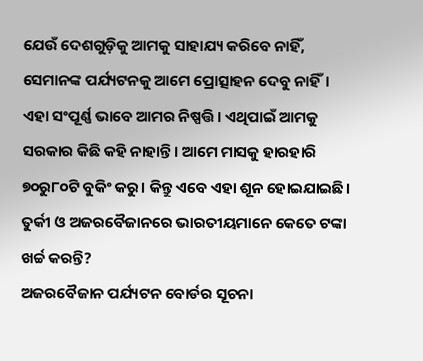ଯେଉଁ ଦେଶଗୁଡ଼ିକୁ ଆମକୁ ସାହାଯ୍ୟ କରିବେ ନାହିଁ, ସେମାନଙ୍କ ପର୍ଯ୍ୟଟନକୁ ଆମେ ପ୍ରୋତ୍ସାହନ ଦେବୁ ନାହିଁ। ଏହା ସଂପୂର୍ଣ୍ଣ ଭାବେ ଆମର ନିଷ୍ପତ୍ତି। ଏଥିପାଇଁ ଆମକୁ ସରକାର କିଛି କହି ନାହାନ୍ତି। ଆମେ ମାସକୁ ହାରହାରି ୭୦ରୁ୮୦ଟି ବୁକିଂ କରୁ। କିନ୍ତୁ ଏବେ ଏହା ଶୂନ ହୋଇଯାଇଛି।
ତୁର୍କୀ ଓ ଅଜରବୈଜାନରେ ଭାରତୀୟମାନେ କେତେ ଟଙ୍କା ଖର୍ଚ୍ଚ କରନ୍ତି?
ଅଜରବୈଜାନ ପର୍ଯ୍ୟଟନ ବୋର୍ଡର ସୂଚନା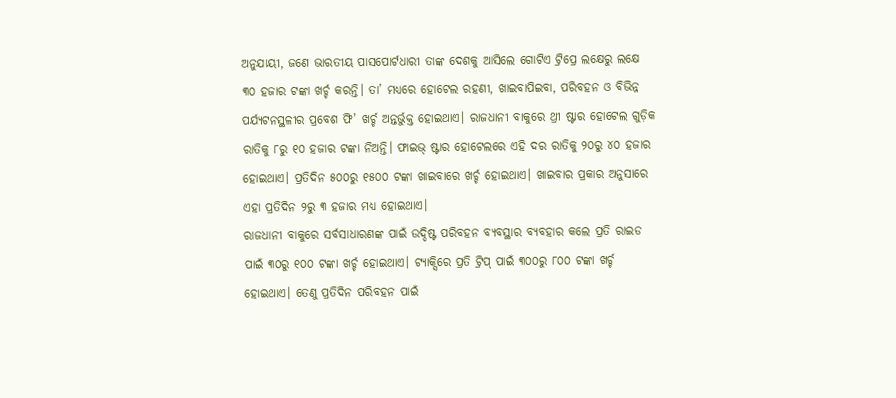ଅନୁଯାୟୀ, ଜଣେ ଭାରତୀୟ ପାସପୋର୍ଟଧାରୀ ତାଙ୍କ ଦେଶକୁ ଆସିଲେ ଗୋଟିଏ ଟ୍ରିପ୍ରେ ଲକ୍ଷେରୁ ଲକ୍ଷେ ୩୦ ହଜାର ଟଙ୍କା ଖର୍ଚ୍ଚ କରନ୍ତି। ତା’ ମଧ୍ୟରେ ହୋଟେଲ ରହଣୀ, ଖାଇବାପିଇବା, ପରିବହନ ଓ ବିଭିନ୍ନ ପର୍ଯ୍ୟଟନସ୍ଥଳୀର ପ୍ରବେଶ ଫି’ ଖର୍ଚ୍ଚ ଅନ୍ତର୍ଭୁକ୍ତ ହୋଇଥାଏ। ରାଜଧାନୀ ବାକୁରେ ଥ୍ରୀ ଷ୍ଟାର ହୋଟେଲ ଗୁଡ଼ିକ ରାତିକୁ ୮ରୁ ୧୦ ହଜାର ଟଙ୍କା ନିଅନ୍ତି। ଫାଇଭ୍ ଷ୍ଟାର ହୋଟେଲରେ ଏହି ଦର ରାତିକୁ ୨୦ରୁ ୪୦ ହଜାର ହୋଇଥାଏ। ପ୍ରତିଦିନ ୫୦୦ରୁ ୧୫୦୦ ଟଙ୍କା ଖାଇବାରେ ଖର୍ଚ୍ଚ ହୋଇଥାଏ। ଖାଇବାର ପ୍ରକାର ଅନୁସାରେ ଏହା ପ୍ରତିଦିନ ୨ରୁ ୩ ହଜାର ମଧ୍ୟ ହୋଇଥାଏ।
ରାଜଧାନୀ ବାକୁରେ ସର୍ବସାଧାରଣଙ୍କ ପାଇଁ ଉଦ୍ଦିଷ୍ଟ ପରିବହନ ବ୍ୟବସ୍ଥାର ବ୍ୟବହାର କଲେ ପ୍ରତି ରାଇଡ ପାଇଁ ୩୦ରୁ ୧୦୦ ଟଙ୍କା ଖର୍ଚ୍ଚ ହୋଇଥାଏ। ଟ୍ୟାକ୍ସିରେ ପ୍ରତି ଟ୍ରିପ୍ ପାଇଁ ୩୦୦ରୁ ୮୦୦ ଟଙ୍କା ଖର୍ଚ୍ଚ ହୋଇଥାଏ। ତେଣୁ ପ୍ରତିଦିନ ପରିବହନ ପାଇଁ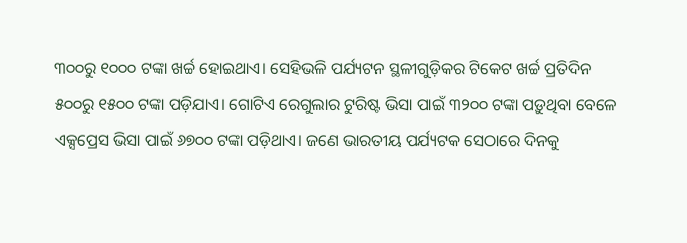୩୦୦ରୁ ୧୦୦୦ ଟଙ୍କା ଖର୍ଚ୍ଚ ହୋଇଥାଏ। ସେହିଭଳି ପର୍ଯ୍ୟଟନ ସ୍ଥଳୀଗୁଡ଼ିକର ଟିକେଟ ଖର୍ଚ୍ଚ ପ୍ରତିଦିନ ୫୦୦ରୁ ୧୫୦୦ ଟଙ୍କା ପଡ଼ିଯାଏ। ଗୋଟିଏ ରେଗୁଲାର ଟୁରିଷ୍ଟ ଭିସା ପାଇଁ ୩୨୦୦ ଟଙ୍କା ପଡ଼ୁଥିବା ବେଳେ ଏକ୍ସପ୍ରେସ ଭିସା ପାଇଁ ୬୭୦୦ ଟଙ୍କା ପଡ଼ିଥାଏ। ଜଣେ ଭାରତୀୟ ପର୍ଯ୍ୟଟକ ସେଠାରେ ଦିନକୁ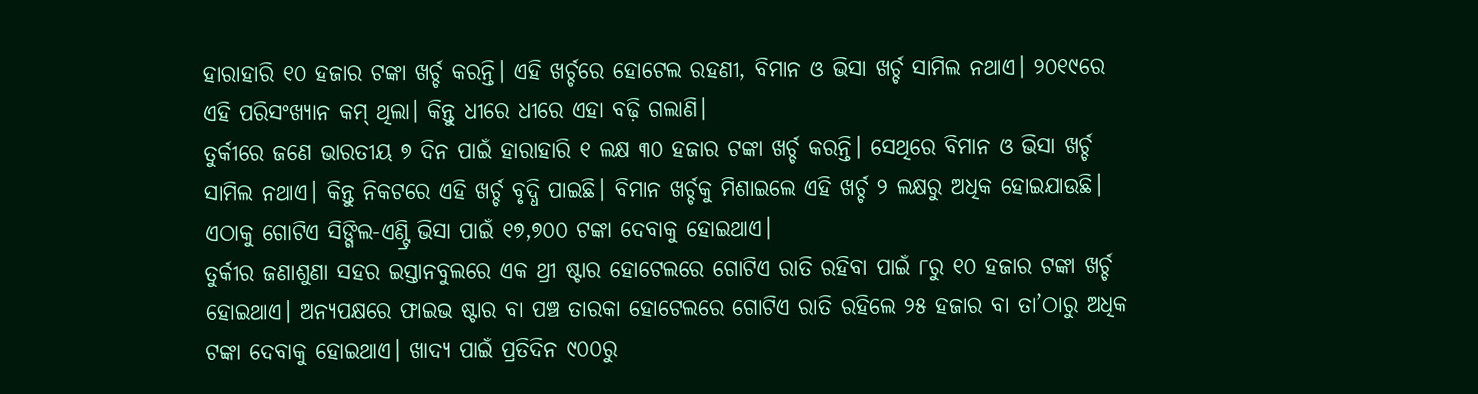ହାରାହାରି ୧୦ ହଜାର ଟଙ୍କା ଖର୍ଚ୍ଚ କରନ୍ତି। ଏହି ଖର୍ଚ୍ଚରେ ହୋଟେଲ ରହଣୀ, ବିମାନ ଓ ଭିସା ଖର୍ଚ୍ଚ ସାମିଲ ନଥାଏ। ୨୦୧୯ରେ ଏହି ପରିସଂଖ୍ୟାନ କମ୍ ଥିଲା। କିନ୍ତୁ ଧୀରେ ଧୀରେ ଏହା ବଢ଼ି ଗଲାଣି।
ତୁର୍କୀରେ ଜଣେ ଭାରତୀୟ ୭ ଦିନ ପାଇଁ ହାରାହାରି ୧ ଲକ୍ଷ ୩୦ ହଜାର ଟଙ୍କା ଖର୍ଚ୍ଚ କରନ୍ତି। ସେଥିରେ ବିମାନ ଓ ଭିସା ଖର୍ଚ୍ଚ ସାମିଲ ନଥାଏ। କିନ୍ତୁ ନିକଟରେ ଏହି ଖର୍ଚ୍ଚ ବୃଦ୍ଧି ପାଇଛି। ବିମାନ ଖର୍ଚ୍ଚକୁ ମିଶାଇଲେ ଏହି ଖର୍ଚ୍ଚ ୨ ଲକ୍ଷରୁ ଅଧିକ ହୋଇଯାଉଛି। ଏଠାକୁ ଗୋଟିଏ ସିଙ୍ଗିଲ-ଏଣ୍ଟ୍ରି ଭିସା ପାଇଁ ୧୭,୭୦୦ ଟଙ୍କା ଦେବାକୁ ହୋଇଥାଏ।
ତୁର୍କୀର ଜଣାଶୁଣା ସହର ଇସ୍ତାନବୁଲରେ ଏକ ଥ୍ରୀ ଷ୍ଟାର ହୋଟେଲରେ ଗୋଟିଏ ରାତି ରହିବା ପାଇଁ ୮ରୁ ୧୦ ହଜାର ଟଙ୍କା ଖର୍ଚ୍ଚ ହୋଇଥାଏ। ଅନ୍ୟପକ୍ଷରେ ଫାଇଭ ଷ୍ଟାର ବା ପଞ୍ଚ ତାରକା ହୋଟେଲରେ ଗୋଟିଏ ରାତି ରହିଲେ ୨୫ ହଜାର ବା ତା’ଠାରୁ ଅଧିକ ଟଙ୍କା ଦେବାକୁ ହୋଇଥାଏ। ଖାଦ୍ୟ ପାଇଁ ପ୍ରତିଦିନ ୯୦୦ରୁ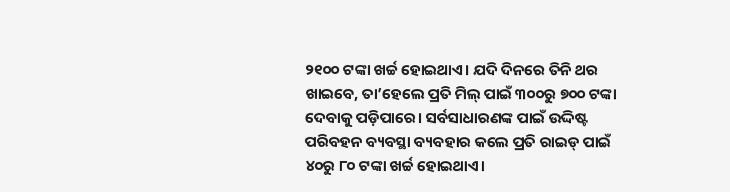୨୧୦୦ ଟଙ୍କା ଖର୍ଚ୍ଚ ହୋଇଥାଏ। ଯଦି ଦିନରେ ତିନି ଥର ଖାଇବେ, ତା’ହେଲେ ପ୍ରତି ମିଲ୍ ପାଇଁ ୩୦୦ରୁ ୭୦୦ ଟଙ୍କା ଦେବାକୁ ପଡ଼ିପାରେ। ସର୍ବସାଧାରଣଙ୍କ ପାଇଁ ଉଦ୍ଦିଷ୍ଟ ପରିବହନ ବ୍ୟବସ୍ଥା ବ୍ୟବହାର କଲେ ପ୍ରତି ରାଇଡ୍ ପାଇଁ ୪୦ରୁ ୮୦ ଟଙ୍କା ଖର୍ଚ୍ଚ ହୋଇଥାଏ।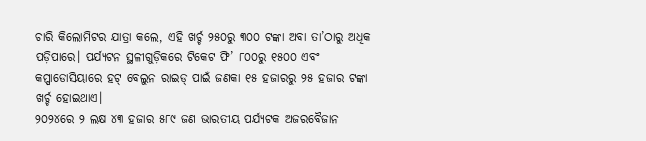ଚାରି କିଲୋମିଟର ଯାତ୍ରା କଲେ, ଏହି ଖର୍ଚ୍ଚ ୨୫୦ରୁ ୩୦୦ ଟଙ୍କା ଅବା ତା’ଠାରୁ ଅଧିକ ପଡ଼ିପାରେ। ପର୍ଯ୍ୟଟନ ସ୍ଥଳୀଗୁଡ଼ିକରେ ଟିକେଟ ଫି’ ୮୦୦ରୁ ୧୫୦୦ ଏବଂ କପ୍ପାଡୋସିୟାରେ ହଟ୍ ବେଲୁନ ରାଇଡ୍ ପାଇଁ ଜଣକା ୧୫ ହଜାରରୁ ୨୫ ହଜାର ଟଙ୍କା ଖର୍ଚ୍ଚ ହୋଇଥାଏ।
୨୦୨୪ରେ ୨ ଲକ୍ଷ ୪୩ ହଜାର ୫୮୯ ଜଣ ଭାରତୀୟ ପର୍ଯ୍ୟଟକ ଅଜରବୈଜାନ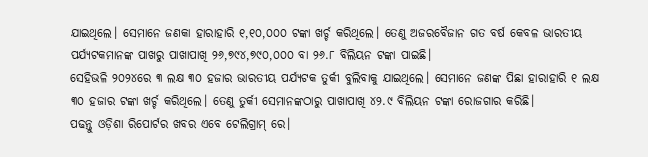ଯାଇଥିଲେ। ସେମାନେ ଜଣକା ହାରାହାରି ୧,୧୦,୦୦୦ ଟଙ୍କା ଖର୍ଚ୍ଚ କରିଥିଲେ। ତେଣୁ ଅଜରବୈଜାନ ଗତ ବର୍ଷ କେବଳ ଭାରତୀୟ ପର୍ଯ୍ୟଟକମାନଙ୍କ ପାଖରୁ ପାଖାପାଖି ୨୬,୭୯୪,୭୯୦,୦୦୦ ବା ୨୬.୮ ବିଲିୟନ ଟଙ୍କା ପାଇଛି।
ସେହିଭଳି ୨୦୨୪ରେ ୩ ଲକ୍ଷ ୩୦ ହଜାର ଭାରତୀୟ ପର୍ଯ୍ୟଟକ ତୁର୍କୀ ବୁଲିବାକୁ ଯାଇଥିଲେ। ସେମାନେ ଜଣଙ୍କ ପିଛା ହାରାହାରି ୧ ଲକ୍ଷ ୩୦ ହଜାର ଟଙ୍କା ଖର୍ଚ୍ଚ କରିଥିଲେ। ତେଣୁ ତୁର୍କୀ ସେମାନଙ୍କଠାରୁ ପାଖାପାଖି ୪୨.୯ ବିଲିୟନ ଟଙ୍କା ରୋଜଗାର କରିଛି।
ପଢନ୍ତୁ ଓଡ଼ିଶା ରିପୋର୍ଟର ଖବର ଏବେ ଟେଲିଗ୍ରାମ୍ ରେ।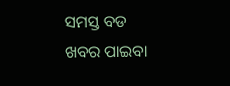ସମସ୍ତ ବଡ ଖବର ପାଇବା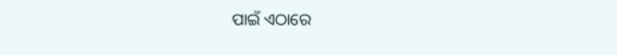ପାଇଁ ଏଠାରେ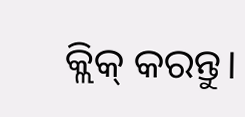କ୍ଲିକ୍ କରନ୍ତୁ।